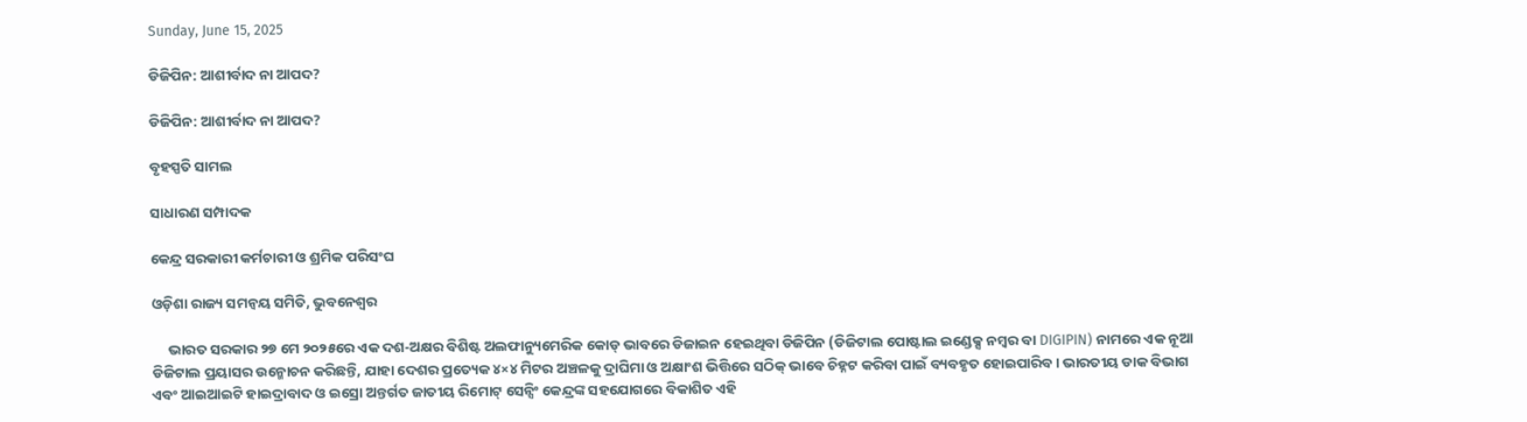Sunday, June 15, 2025

ଡିଜିପିନ: ଆଶୀର୍ବାଦ ନା ଆପଦ?

ଡିଜିପିନ: ଆଶୀର୍ବାଦ ନା ଆପଦ?

ବୃହସ୍ପତି ସାମଲ

ସାଧାରଣ ସମ୍ପାଦକ

କେନ୍ଦ୍ର ସରକାରୀ କର୍ମଚାରୀ ଓ ଶ୍ରମିକ ପରିସଂଘ

ଓଡ଼ିଶା ରାଜ୍ୟ ସମନ୍ୱୟ ସମିତି, ଭୁବନେଶ୍ଵର

     ଭାରତ ସରକାର ୨୭ ମେ ୨୦୨୫ରେ ଏକ ଦଶ-ଅକ୍ଷର ବିଶିଷ୍ଟ ଅଲଫାନ୍ୟୁମେରିକ କୋଡ୍ ଭାବରେ ଡିଜାଇନ ହେଇଥିବା ଡିଜିପିନ (ଡିଜିଟାଲ ପୋଷ୍ଟାଲ ଇଣ୍ଡେକ୍ସ ନମ୍ବର ବା DIGIPIN) ନାମରେ ଏକ ନୂଆ ଡିଜିଟାଲ ପ୍ରୟାସର ଉନ୍ମୋଚନ କରିଛନ୍ତି, ଯାହା ଦେଶର ପ୍ରତ୍ୟେକ ୪×୪ ମିଟର ଅଞ୍ଚଳକୁ ଦ୍ରାଘିମା ଓ ଅକ୍ଷାଂଶ ଭିତ୍ତିରେ ସଠିକ୍ ଭାବେ ଚିହ୍ନଟ କରିବା ପାଇଁ ବ୍ୟବହୃତ ହୋଇପାରିବ। ଭାରତୀୟ ଡାକ ବିଭାଗ ଏବଂ ଆଇଆଇଟି ହାଇଦ୍ରାବାଦ ଓ ଇସ୍ରୋ ଅନ୍ତର୍ଗତ ଜାତୀୟ ରିମୋଟ୍ ସେନ୍ସିଂ କେନ୍ଦ୍ରଙ୍କ ସହଯୋଗରେ ବିକାଶିତ ଏହି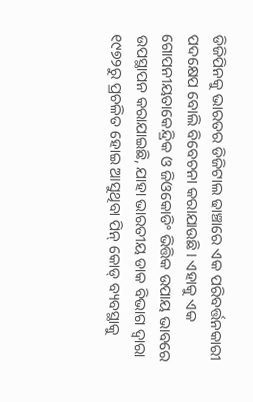ଡିଜିପିନକୁ ଭାରତର ଡିଜିଟାଲ ଢାଞ୍ଚାରେ ଏକ ପରିବର୍ତ୍ତନକାରୀ ପଦକ୍ଷେପ ବୋଲି ବିବେଚନା କରାଯାଉଛି। ଏହାକୁ ଏକ ଗୋପନୀୟତାକେନ୍ଦ୍ରିକ ଓ ଜିଓକୋଡିଂ ଭିତ୍ତିକ ଉପାୟ ଭାବରେ ଉପସ୍ଥାପନ କରାଯାଇଛି, ଯାହା ଭାରତୀୟ ଡାକ ବିଭାଗ ଦ୍ୱାରା ୧୯୭୨ରୁ ପ୍ରଚଳିତ ହୋଇ ଆସୁଥିବା ପିନ୍ କୋଡ୍ ବ୍ୟବସ୍ଥାକୁ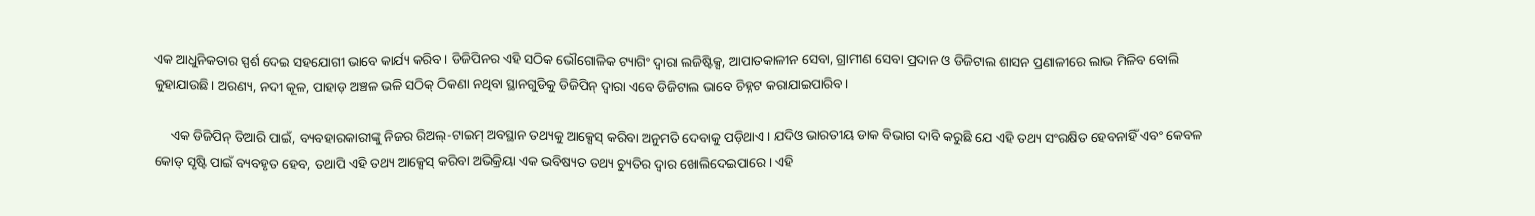ଏକ ଆଧୁନିକତାର ସ୍ପର୍ଶ ଦେଇ ସହଯୋଗୀ ଭାବେ କାର୍ଯ୍ୟ କରିବ। ଡିଜିପିନର ଏହି ସଠିକ ଭୌଗୋଳିକ ଟ୍ୟାଗିଂ ଦ୍ୱାରା ଲଜିଷ୍ଟିକ୍ସ, ଆପାତକାଳୀନ ସେବା, ଗ୍ରାମୀଣ ସେବା ପ୍ରଦାନ ଓ ଡିଜିଟାଲ ଶାସନ ପ୍ରଣାଳୀରେ ଲାଭ ମିଳିବ ବୋଲି କୁହାଯାଉଛି। ଅରଣ୍ୟ, ନଦୀ କୂଳ, ପାହାଡ଼ ଅଞ୍ଚଳ ଭଳି ସଠିକ୍ ଠିକଣା ନଥିବା ସ୍ଥାନଗୁଡିକୁ ଡିଜିପିନ୍ ଦ୍ୱାରା ଏବେ ଡିଜିଟାଲ ଭାବେ ଚିହ୍ନଟ କରାଯାଇପାରିବ।

     ଏକ ଡିଜିପିନ୍ ତିଆରି ପାଇଁ, ବ୍ୟବହାରକାରୀଙ୍କୁ ନିଜର ରିଅଲ୍-ଟାଇମ୍ ଅବସ୍ଥାନ ତଥ୍ୟକୁ ଆକ୍ସେସ୍ କରିବା ଅନୁମତି ଦେବାକୁ ପଡ଼ିଥାଏ। ଯଦିଓ ଭାରତୀୟ ଡାକ ବିଭାଗ ଦାବି କରୁଛି ଯେ ଏହି ତଥ୍ୟ ସଂରକ୍ଷିତ ହେବନାହିଁ ଏବଂ କେବଳ କୋଡ୍ ସୃଷ୍ଟି ପାଇଁ ବ୍ୟବହୃତ ହେବ, ତଥାପି ଏହି ତଥ୍ୟ ଆକ୍ସେସ୍ କରିବା ଅଭିକ୍ରିୟା ଏକ ଭବିଷ୍ୟତ ତଥ୍ୟ ଚ୍ୟୁତିର ଦ୍ୱାର ଖୋଲିଦେଇପାରେ। ଏହି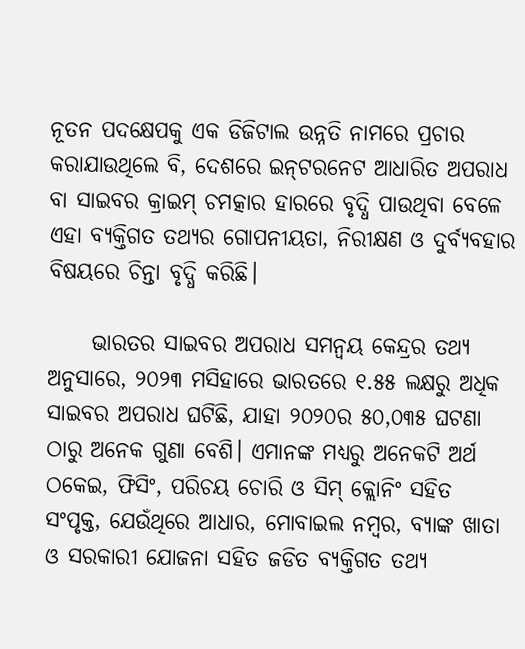ନୂତନ ପଦକ୍ଷେପକୁ ଏକ ଡିଜିଟାଲ ଉନ୍ନତି ନାମରେ ପ୍ରଚାର କରାଯାଉଥିଲେ ବି, ଦେଶରେ ଇନ୍‌ଟରନେଟ ଆଧାରିତ ଅପରାଧ ବା ସାଇବର‌ କ୍ରାଇମ୍ ଚମତ୍କାର ହାରରେ ବୃଦ୍ଧି ପାଉଥିବା ବେଳେ ଏହା ବ୍ୟକ୍ତିଗତ ତଥ୍ୟର ଗୋପନୀୟତା, ନିରୀକ୍ଷଣ ଓ ଦୁର୍ବ୍ୟବହାର ବିଷୟରେ ଚିନ୍ତା ବୃଦ୍ଧି କରିଛି।

     ଭାରତର ସାଇବର ଅପରାଧ ସମନ୍ୱୟ କେନ୍ଦ୍ରର ତଥ୍ୟ ଅନୁସାରେ, ୨୦୨୩ ମସିହାରେ ଭାରତରେ ୧.୫୫ ଲକ୍ଷରୁ ଅଧିକ ସାଇବର ଅପରାଧ ଘଟିଛି, ଯାହା ୨୦୨୦ର ୫୦,୦୩୫ ଘଟଣା ଠାରୁ ଅନେକ ଗୁଣା ବେଶି। ଏମାନଙ୍କ ମଧ୍ୟରୁ ଅନେକଟି ଅର୍ଥ ଠକେଇ, ଫିସିଂ, ପରିଚୟ ଚୋରି ଓ ସିମ୍ କ୍ଲୋନିଂ ସ‌ହିତ ସଂପୃକ୍ତ, ଯେଉଁଥିରେ ଆଧାର, ମୋବାଇଲ ନମ୍ବର, ବ୍ୟାଙ୍କ ଖାତା ଓ ସରକାରୀ ଯୋଜନା ସ‌ହିତ ଜଡିତ ବ୍ୟକ୍ତିଗତ ତଥ୍ୟ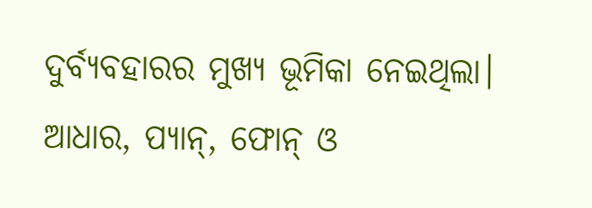ଦୁର୍ବ୍ୟବହାରର ମୁଖ୍ୟ ଭୂମିକା ନେଇଥିଲା। ଆଧାର, ପ୍ୟାନ୍, ଫୋନ୍ ଓ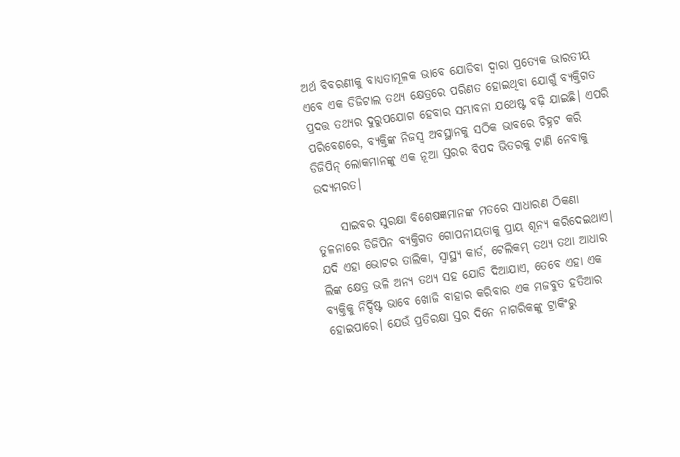ଅର୍ଥ ବିବରଣୀକୁ ବାଧ୍ୟତାମୂଳକ ଭାବେ ଯୋଡିବା ଦ୍ୱାରା ପ୍ରତ୍ୟେକ ଭାରତୀୟ ଏବେ ଏକ ଡିଜିଟାଲ ତଥ୍ୟ କ୍ଷେତ୍ରରେ ପରିଣତ ହୋଇଥିବା ଯୋଗୁଁ ବ୍ୟକ୍ତିଗତ ପ୍ରଦତ୍ତ ତଥ୍ୟର ଦୁରୁପଯୋଗ ହେବାର ସମ୍ଭାବନା ଯଥେଷ୍ଟ ବଢ଼ି ଯାଇଛି। ଏପରି ପରିବେଶରେ, ବ୍ୟକ୍ତିଙ୍କ ନିଜସ୍ୱ ଅବସ୍ଥାନକୁ ସଠିକ ଭାବରେ ଚିହ୍ନଟ କରି ଡିଜିପିନ୍ ଲୋକମାନଙ୍କୁ ଏକ ନୂଆ ସ୍ତରର ବିପଦ‌ ଭିତରକୁ ଟାଣି ନେବାକୁ ଉଦ୍ୟମରତ।

     ସାଇବର ସୁରକ୍ଷା ବିଶେଷଜ୍ଞମାନଙ୍କ ମତରେ ସାଧାରଣ ଠିକଣା ତୁଳନାରେ ଡିଜିପିନ ବ୍ୟକ୍ତିଗତ ଗୋପନୀୟତାକୁ ପ୍ରାୟ ଶୂନ୍ୟ କରିଦେଇଥାଏ। ଯଦି ଏହା ଭୋଟର ତାଲିକା, ସ୍ୱାସ୍ଥ୍ୟ କାର୍ଡ, ଟେଲିକମ୍ ତଥ୍ୟ ତଥା ଆଧାର ଲିଙ୍କ କ୍ଷେତ୍ର ଭଳି ଅନ୍ୟ ତଥ୍ୟ ସହ ଯୋଡି ଦିଆଯାଏ, ତେବେ ଏହା ଏକ ବ୍ୟକ୍ତିକୁ ନିର୍ଦ୍ଦିଷ୍ଟ ଭାବେ ଖୋଜି ବାହାର କରିବାର ଏକ ମଜବୁତ ହତିଆର ହୋଇପାରେ। ଯେଉଁ ପ୍ରତିରକ୍ଷା ସ୍ତର ଦିନେ ନାଗରିକଙ୍କୁ ଟ୍ରାକିଂରୁ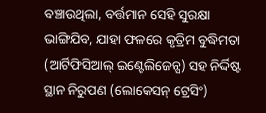ବଞ୍ଚାଉଥିଲା, ବର୍ତ୍ତମାନ ସେହି ସୁରକ୍ଷା ଭାଙ୍ଗିଯିବ, ଯାହା ଫଳରେ କୃତ୍ରିମ ବୁଦ୍ଧିମତା (ଆର୍ଟିଫିସିଆଲ୍ ଇଣ୍ଟେଲିଜେନ୍ସ) ସହ ନିର୍ଦ୍ଦିଷ୍ଟ ସ୍ଥାନ‌ ନିରୁପଣ‌ (ଲୋକେସନ୍ ଟ୍ରେସିଂ)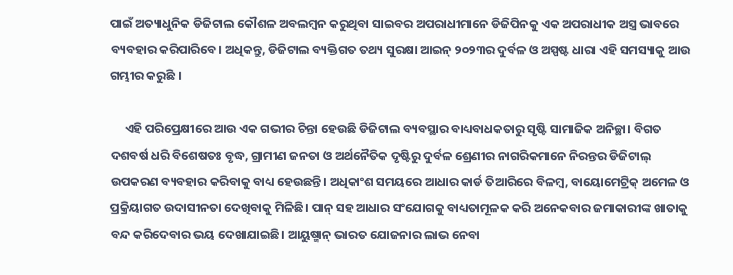ପାଇଁ ଅତ୍ୟାଧୁନିକ ଡିଜିଟାଲ କୌଶଳ ଅବଲମ୍ବନ କରୁଥିବା ସାଇବର ଅପରାଧୀମାନେ ଡିଜିପିନକୁ ଏକ ଅପରାଧୀକ ଅସ୍ତ୍ର ଭାବରେ ବ୍ୟବହାର କରିପାରିବେ। ଅଧିକନ୍ତୁ, ଡିଜିଟାଲ ବ୍ୟକ୍ତିଗତ ତଥ୍ୟ ସୁରକ୍ଷା ଆଇନ୍ ୨୦୨୩ର ଦୁର୍ବଳ ଓ‌ ଅସ୍ପଷ୍ଟ ଧାରା ଏହି ସମସ୍ୟାକୁ ଆଉ ଗମ୍ଭୀର କରୁଛି ।

     ଏହି ପରିପ୍ରେକ୍ଷୀରେ ଆଉ ଏକ ଗଭୀର ଚିନ୍ତା ହେଉଛି ଡିଜିଟାଲ ବ୍ୟବସ୍ଥାର ବାଧ୍ୟବାଧକତାରୁ ସୃଷ୍ଟି ସାମାଜିକ ଅନିଚ୍ଛା। ବିଗତ ଦଶବର୍ଷ ଧରି ବିଶେଷତଃ ବୃଦ୍ଧ, ଗ୍ରାମୀଣ ଜନତା ଓ ଅର୍ଥନୈତିକ ଦୃଷ୍ଟିରୁ ଦୁର୍ବଳ ଶ୍ରେଣୀର ନାଗରିକମାନେ ନିରନ୍ତର ଡିଜିଟାଲ୍ ଉପକରଣ ବ୍ୟବହାର କରିବାକୁ ବାଧ୍ୟ ହେଉଛନ୍ତି। ଅଧିକାଂଶ ସମୟରେ ଆଧାର କାର୍ଡ ତିଆରିରେ ବିଳମ୍ବ, ବାୟୋମେଟ୍ରିକ୍ ଅମେଳ ଓ ପ୍ରକ୍ରିୟାଗତ ଉଦାସୀନତା ଦେଖିବାକୁ ମିଳିଛି। ପାନ୍ ସହ ଆଧାର ସଂଯୋଗକୁ ବାଧ୍ୟତାମୂଳକ କରି ଅନେକବାର ଜମାକାରୀଙ୍କ ଖାତାକୁ ବନ୍ଦ କରିଦେବାର ଭୟ ଦେଖାଯାଇଛି। ଆୟୁଷ୍ମାନ୍ ଭାରତ ଯୋଜନାର ଲାଭ ନେବା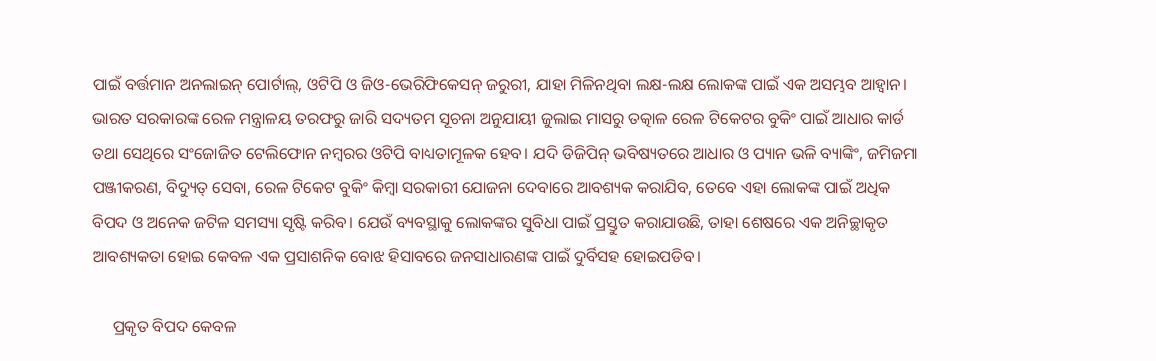ପାଇଁ ବର୍ତ୍ତମାନ ଅନଲାଇନ୍ ପୋର୍ଟାଲ୍, ଓଟିପି ଓ ଜିଓ-ଭେରିଫିକେସନ୍ ଜରୁରୀ, ଯାହା ମିଳିନଥିବା ଲକ୍ଷ-ଲକ୍ଷ ଲୋକଙ୍କ ପାଇଁ ଏକ ଅସମ୍ଭବ ଆହ୍ୱାନ। ଭାରତ ସରକାରଙ୍କ ରେଳ ମନ୍ତ୍ରାଳୟ ତରଫରୁ ଜାରି ସଦ୍ୟତମ ସୂଚନା ଅନୁଯାୟୀ ଜୁଲାଇ ମାସରୁ ତତ୍କାଳ ରେଳ ଟିକେଟର ବୁକିଂ ପାଇଁ ଆଧାର କାର୍ଡ ତଥା ସେଥିରେ ସଂଜୋଜିତ ଟେଲିଫୋନ ନମ୍ବରର ଓଟିପି ବାଧ୍ୟତାମୂଳକ ହେବ। ଯଦି ଡିଜିପିନ୍ ଭବିଷ୍ୟତରେ ଆଧାର ଓ‌ ପ୍ୟାନ ଭଳି ବ୍ୟାଙ୍କିଂ, ଜମିଜମା ପଞ୍ଜୀକରଣ, ବିଦ୍ୟୁତ୍ ସେବା, ରେଳ ଟିକେଟ ବୁକିଂ କିମ୍ବା ସରକାରୀ ଯୋଜନା ଦେବାରେ ଆବଶ୍ୟକ କରାଯିବ, ତେବେ ଏହା ଲୋକଙ୍କ ପାଇଁ ଅଧିକ ବିପଦ ଓ ଅନେକ ଜଟିଳ ସମସ୍ୟା ସୃଷ୍ଟି କରିବ। ଯେଉଁ ବ୍ୟବସ୍ଥାକୁ ଲୋକଙ୍କର ସୁବିଧା ପାଇଁ ପ୍ରସ୍ତୁତ କରାଯାଉଛି, ତାହା ଶେଷରେ ଏକ ଅନିଚ୍ଛାକୃତ ଆବଶ୍ୟକତା ହୋଇ କେବଳ ଏକ ପ୍ରସାଶନିକ ବୋଝ ହିସାବରେ ଜନସାଧାରଣଙ୍କ ପାଇଁ ଦୁର୍ବିସହ ହୋଇପଡିବ।

     ପ୍ରକୃତ ବିପଦ କେବଳ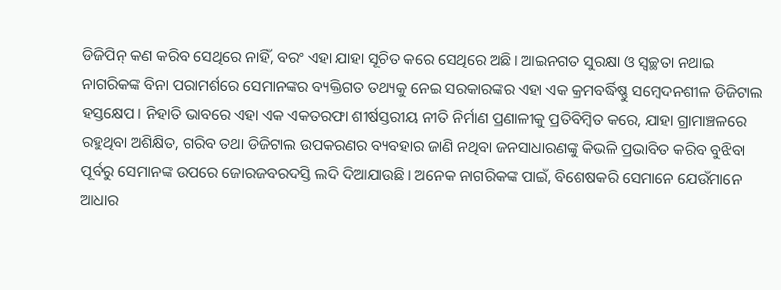ଡିଜିପିନ୍ କଣ କରିବ ସେଥିରେ ନାହିଁ, ବରଂ ଏହା ଯାହା ସୂଚିତ କରେ ସେଥିରେ ଅଛି। ଆଇନଗତ ସୁରକ୍ଷା ଓ ସ୍ୱଚ୍ଛତା ନଥାଇ ନାଗରିକଙ୍କ ବିନା‌ ପରାମର୍ଶରେ ସେମାନଙ୍କର ବ୍ୟକ୍ତିଗତ ତଥ୍ୟକୁ ନେଇ ସରକାରଙ୍କର ଏହା ଏକ କ୍ରମବର୍ଦ୍ଧିଷ୍ଣୁ ସମ୍ବେଦନଶୀଳ ଡିଜିଟାଲ ହସ୍ତକ୍ଷେପ। ନିହାତି ଭାବରେ ଏହା ଏକ ଏକତରଫା ଶୀର୍ଷସ୍ତରୀୟ ନୀତି ନିର୍ମାଣ ପ୍ରଣାଳୀକୁ ପ୍ରତିବିମ୍ବିତ କରେ, ଯାହା ଗ୍ରାମାଞ୍ଚଳରେ ରହୁଥିବା ଅଶିକ୍ଷିତ, ଗରିବ ତଥା ଡିଜିଟାଲ ଉପକରଣର ବ୍ୟବହାର ଜାଣି ନଥିବା ଜନସାଧାରଣଙ୍କୁ କିଭଳି ପ୍ରଭାବିତ କରିବ ବୁଝିବା ପୂର୍ବରୁ ସେମାନଙ୍କ ଉପରେ ଜୋରଜବରଦସ୍ତି ଲଦି ଦିଆଯାଉଛି। ଅନେକ ନାଗରିକଙ୍କ ପାଇଁ, ବିଶେଷକରି ସେମାନେ ଯେଉଁମାନେ ଆଧାର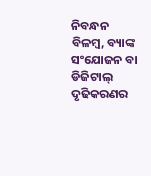ନିବନ୍ଧନ ବିଳମ୍ବ, ବ୍ୟାଙ୍କ ସଂଯୋଜନ ବା ଡିଜିଟାଲ୍ ଦୃଢିକରଣର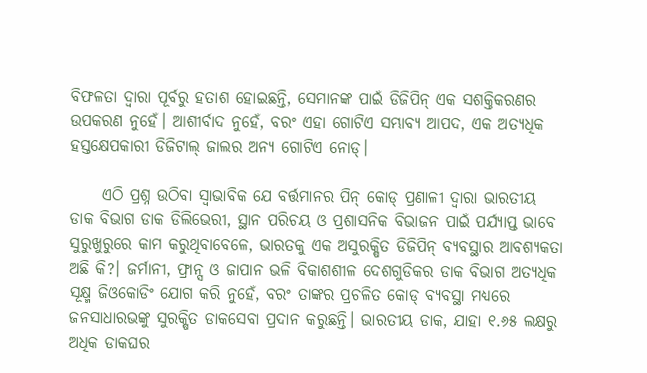ବିଫଳତା ଦ୍ୱାରା ପୂର୍ବରୁ ହତାଶ ହୋଇଛନ୍ତି, ସେମାନଙ୍କ ପାଇଁ ଡିଜିପିନ୍ ଏକ ସଶକ୍ତିକରଣର ଉପକରଣ ନୁହେଁ। ଆଶୀର୍ବାଦ ନୁହେଁ, ବରଂ ଏହା ଗୋଟିଏ ସମ୍ଭାବ୍ୟ ଆପଦ, ଏକ ଅତ୍ୟଧିକ ହସ୍ତକ୍ଷେପକାରୀ ଡିଜିଟାଲ୍ ଜାଲର ଅନ୍ୟ ଗୋଟିଏ ନୋଡ୍।

     ଏଠି ପ୍ରଶ୍ନ ଉଠିବା ସ୍ୱାଭାବିକ ଯେ ବର୍ତ୍ତମାନର ପିନ୍ କୋଡ୍ ପ୍ରଣାଳୀ ଦ୍ୱାରା ଭାରତୀୟ ଡାକ ବିଭାଗ ଡାକ ଡିଲିଭେରୀ, ସ୍ଥାନ ପରିଚୟ ଓ ପ୍ରଶାସନିକ ବିଭାଜନ ପାଇଁ ପର୍ଯ୍ୟାପ୍ତ ଭାବେ ସୁରୁଖୁରୁରେ କାମ କରୁଥିବାବେଳେ, ଭାରତକୁ ଏକ ଅସୁରକ୍ଷିତ ଡିଜିପିନ୍ ବ୍ୟବସ୍ଥାର ଆବଶ୍ୟକତା ଅଛି କି?। ଜର୍ମାନୀ, ଫ୍ରାନ୍ସ ଓ ଜାପାନ ଭଳି ବିକାଶଶୀଳ ଦେଶଗୁଡିକର ଡାକ ବିଭାଗ ଅତ୍ୟଧିକ ସୂକ୍ଷ୍ମ ଜିଓକୋଡିଂ ଯୋଗ କରି ନୁହେଁ, ବରଂ ତାଙ୍କର ପ୍ରଚଳିତ କୋଡ୍ ବ୍ୟବସ୍ଥା ମଧ୍ୟରେ ଜନସାଧାରଭଙ୍କୁ ସୁରକ୍ଷିତ ଡାକସେବା ପ୍ରଦାନ‌ କରୁଛନ୍ତି। ଭାରତୀୟ ଡାକ, ଯାହା ୧.୬୫ ଲକ୍ଷରୁ ଅଧିକ ଡାକଘର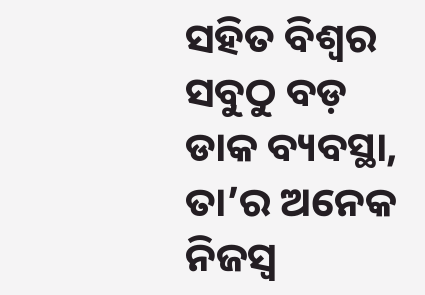ସହିତ ବିଶ୍ୱର ସବୁଠୁ ବଡ଼ ଡାକ ବ୍ୟବସ୍ଥା, ତା’ର ଅନେକ ନିଜସ୍ଵ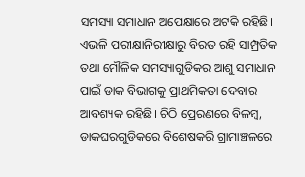ସମସ୍ୟା ସମାଧାନ‌ ଅପେକ୍ଷାରେ ଅଟକି ରହିଛି। ଏଭଳି‌ ପରୀକ୍ଷାନିରୀକ୍ଷାରୁ ବିରତ ରହି ସାମ୍ପ୍ରତିକ ତଥା ମୌଳିକ ସମସ୍ୟାଗୁଡିକର ଆଶୁ ସମାଧାନ ପାଇଁ ଡାକ ବିଭାଗକୁ ପ୍ରାଥମିକତା ଦେବାର ଆବଶ୍ୟକ ରହିଛି। ଚିଠି ପ୍ରେରଣରେ ବିଳମ୍ବ, ଡାକଘରଗୁଡିକରେ ବିଶେଷକରି ଗ୍ରାମାଞ୍ଚଳରେ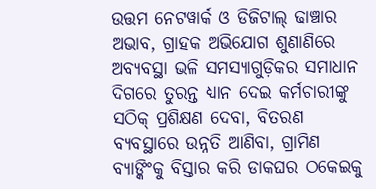ଉତ୍ତମ ନେଟୱାର୍କ ଓ ଡିଜିଟାଲ୍ ଢାଞ୍ଚାର ଅଭାବ, ଗ୍ରାହକ ଅଭିଯୋଗ ଶୁଣାଣିରେ ଅବ୍ୟବସ୍ଥା ଭଳି ସମସ୍ୟାଗୁଡ଼ିକର ସମାଧାନ ଦିଗରେ ତୁରନ୍ତ ଧ୍ୟାନ ଦେଇ କର୍ମଚାରୀଙ୍କୁ ସଠିକ୍ ପ୍ରଶିକ୍ଷଣ ଦେବା, ବିତରଣ ବ୍ୟବସ୍ଥାରେ ଉନ୍ନତି ଆଣିବା, ଗ୍ରାମିଣ ବ୍ୟାଙ୍କିଂକୁ ବିସ୍ତାର କରି ଡାକଘର ଠକେଇକୁ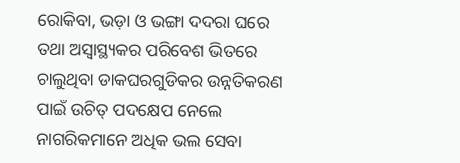ରୋକିବା, ଭଡ଼ା ଓ ଭଙ୍ଗା ଦଦରା ଘରେ ତଥା ଅସ୍ୱାସ୍ଥ୍ୟକର ପରିବେଶ ଭିତରେ ଚାଲୁଥିବା ଡାକଘରଗୁଡିକର ଉନ୍ନତିକରଣ ପାଇଁ ଉଚିତ୍ ପଦକ୍ଷେପ ନେଲେ ନାଗରିକମାନେ ଅଧିକ ଭଲ ସେବା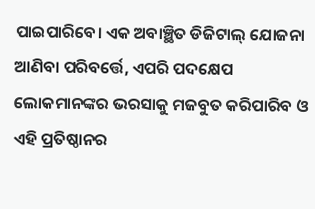ପାଇପାରିବେ। ଏକ ଅବାଞ୍ଛିତ ଡିଜିଟାଲ୍ ଯୋଜନା ଆଣିବା ପରିବର୍ତ୍ତେ, ଏପରି ପଦକ୍ଷେପ ଲୋକମାନଙ୍କର ଭରସାକୁ ମଜବୁତ କରିପାରିବ ଓ ଏହି ପ୍ରତିଷ୍ଠାନର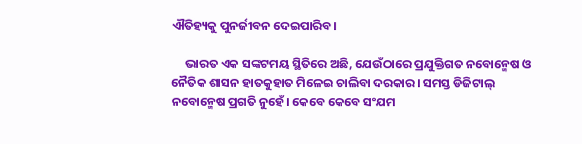ଐତିହ୍ୟକୁ ପୁନର୍ଜୀବନ ଦେଇପାରିବ।

     ଭାରତ ଏକ ସଙ୍କଟମୟ ସ୍ଥିତିରେ ଅଛି, ଯେଉଁଠାରେ ପ୍ରଯୁକ୍ତିଗତ ନବୋନ୍ମେଷ ଓ ନୈତିକ ଶାସନ ହାତକୁ‌ହାତ ମିଳେଇ ଚାଲିବା ଦରକାର। ସମସ୍ତ ଡିଜିଟାଲ୍ ନବୋନ୍ମେଷ ପ୍ରଗତି ନୁହେଁ। କେବେ କେବେ ସଂଯମ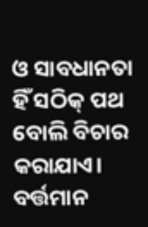ଓ ସାବଧାନତା ହିଁ ସଠିକ୍ ପଥ ବୋଲି ବିଚାର‌ କରାଯାଏ। ବର୍ତ୍ତମାନ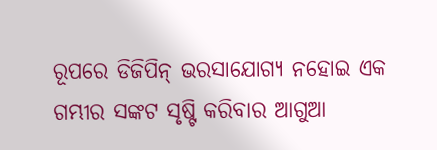ରୂପରେ‌ ଡିଜିପିନ୍ ଭରସାଯୋଗ୍ୟ ନହୋଇ ଏକ ଗମ୍ଭୀର ସଙ୍କଟ ସୃଷ୍ଟି କରିବାର ଆଗୁଆ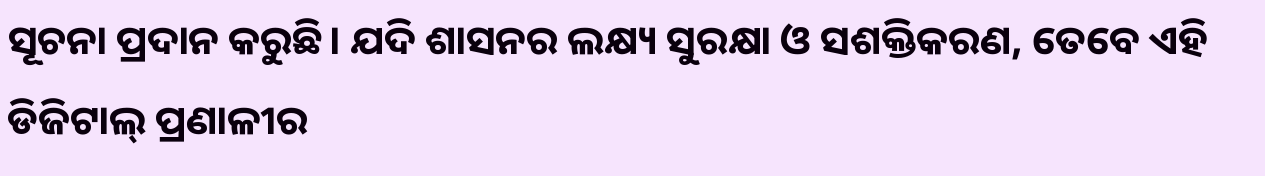ସୂଚନା ପ୍ରଦାନ‌ କରୁଛି। ଯଦି ଶାସନର ଲକ୍ଷ୍ୟ ସୁରକ୍ଷା ଓ ସଶକ୍ତିକରଣ, ତେବେ ଏହି ଡିଜିଟାଲ୍ ପ୍ରଣାଳୀର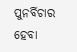ପୁନର୍ବିଚାର ହେବା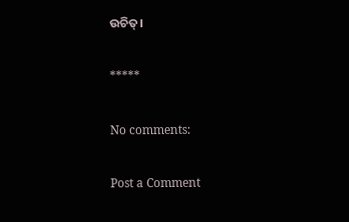ଉଚିତ୍।

*****

No comments:

Post a Comment